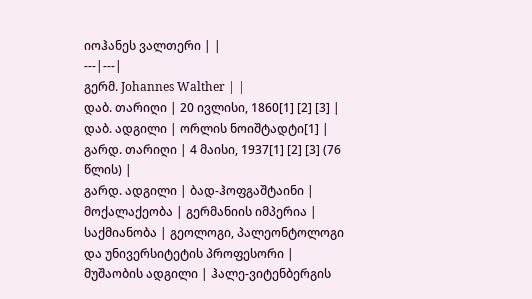იოჰანეს ვალთერი | |
---|---|
გერმ. Johannes Walther | |
დაბ. თარიღი | 20 ივლისი, 1860[1] [2] [3] |
დაბ. ადგილი | ორლის ნოიშტადტი[1] |
გარდ. თარიღი | 4 მაისი, 1937[1] [2] [3] (76 წლის) |
გარდ. ადგილი | ბად-ჰოფგაშტაინი |
მოქალაქეობა | გერმანიის იმპერია |
საქმიანობა | გეოლოგი, პალეონტოლოგი და უნივერსიტეტის პროფესორი |
მუშაობის ადგილი | ჰალე-ვიტენბერგის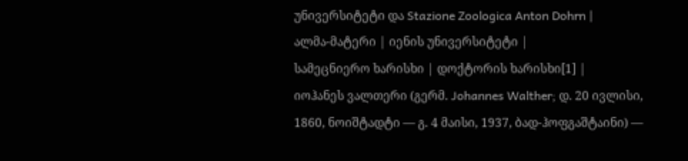უნივერსიტეტი და Stazione Zoologica Anton Dohrn |
ალმა-მატერი | იენის უნივერსიტეტი |
სამეცნიერო ხარისხი | დოქტორის ხარისხი[1] |
იოჰანეს ვალთერი (გერმ. Johannes Walther; დ. 20 ივლისი, 1860, ნოიშტადტი — გ. 4 მაისი, 1937, ბად-ჰოფგაშტაინი) —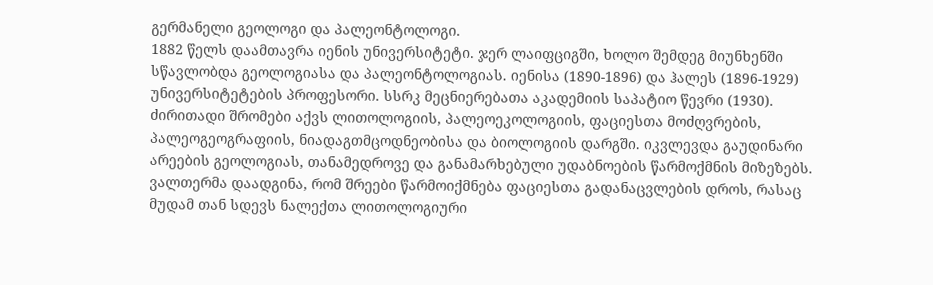გერმანელი გეოლოგი და პალეონტოლოგი.
1882 წელს დაამთავრა იენის უნივერსიტეტი. ჯერ ლაიფციგში, ხოლო შემდეგ მიუნხენში სწავლობდა გეოლოგიასა და პალეონტოლოგიას. იენისა (1890-1896) და ჰალეს (1896-1929) უნივერსიტეტების პროფესორი. სსრკ მეცნიერებათა აკადემიის საპატიო წევრი (1930).
ძირითადი შრომები აქვს ლითოლოგიის, პალეოეკოლოგიის, ფაციესთა მოძღვრების, პალეოგეოგრაფიის, ნიადაგთმცოდნეობისა და ბიოლოგიის დარგში. იკვლევდა გაუდინარი არეების გეოლოგიას, თანამედროვე და განამარხებული უდაბნოების წარმოქმნის მიზეზებს. ვალთერმა დაადგინა, რომ შრეები წარმოიქმნება ფაციესთა გადანაცვლების დროს, რასაც მუდამ თან სდევს ნალექთა ლითოლოგიური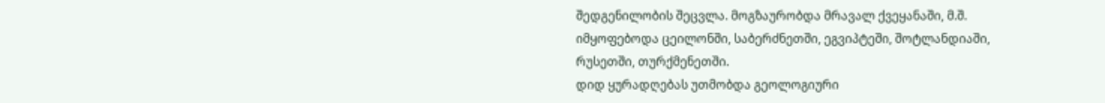შედგენილობის შეცვლა. მოგზაურობდა მრავალ ქვეყანაში, მ.შ. იმყოფებოდა ცეილონში, საბერძნეთში, ეგვიპტეში, შოტლანდიაში, რუსეთში, თურქმენეთში.
დიდ ყურადღებას უთმობდა გეოლოგიური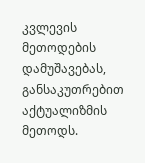კვლევის მეთოდების დამუშავებას, განსაკუთრებით აქტუალიზმის მეთოდს.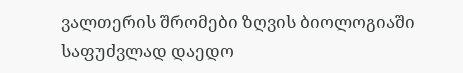ვალთერის შრომები ზღვის ბიოლოგიაში საფუძვლად დაედო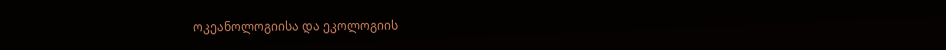ოკეანოლოგიისა და ეკოლოგიის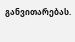განვითარებას.